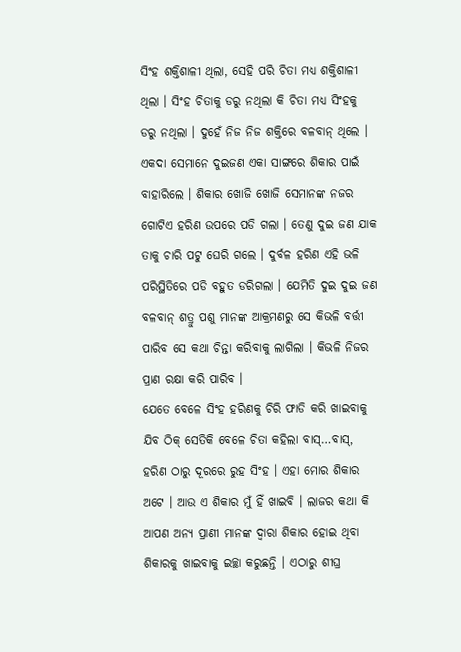ସିଂହ ଶକ୍ତିଶାଳୀ ଥିଲା, ସେହି ପରି ଚିତା ମଧ୍ୟ ଶକ୍ତିଶାଳୀ ଥିଲା । ସିଂହ ଚିତାକୁ ଡରୁ ନଥିଲା କି ଚିତା ମଧ୍ୟ ସିଂହକୁ ଡରୁ ନଥିଲା । ଦୁହେଁ ନିଜ ନିଜ ଶକ୍ତିରେ ବଳବାନ୍ ଥିଲେ । ଏକଦା ସେମାନେ ଦୁଇଜଣ ଏକା ସାଙ୍ଗରେ ଶିକାର ପାଇଁ ବାହାରିଲେ । ଶିକାର ଖୋଜି ଖୋଜି ସେମାନଙ୍କ ନଜର ଗୋଟିଏ ହରିଣ ଉପରେ ପଡି ଗଲା । ତେଣୁ ଦୁଇ ଜଣ ଯାକ ତାକୁ ଚାରି ପଟୁ ଘେରି ଗଲେ । ଦୁର୍ବଳ ହରିଣ ଏହି ଭଳି ପରିସ୍ଥିତିରେ ପଡି ବହୁତ ଡରିଗଲା । ଯେମିତି ଦୁଇ ଦୁଇ ଜଣ ବଳବାନ୍ ଶତ୍ରୁ ପଶୁ ମାନଙ୍କ ଆକ୍ରମଣରୁ ସେ କିଭଳି ବର୍ତ୍ତୀ ପାରିବ ସେ କଥା ଚିନ୍ତା କରିବାକୁ ଲାଗିଲା । କିଭଳି ନିଜର ପ୍ରାଣ ରକ୍ଷା କରି ପାରିବ ।
ଯେତେ ବେଳେ ସିଂହ ହରିଣକୁ ଚିରି ଫାଡି କରି ଖାଇବାକୁ ଯିବ ଠିକ୍ ସେତିକି ବେଳେ ଚିତା କହିଲା ବାସ୍…ବାସ୍, ହରିଣ ଠାରୁ ଦୂରରେ ରୁହ ସିଂହ । ଏହା ମୋର ଶିକାର ଅଟେ । ଆଉ ଏ ଶିକାର ମୁଁ ହିଁ ଖାଇବି । ଲାଜର କଥା କି ଆପଣ ଅନ୍ୟ ପ୍ରାଣୀ ମାନଙ୍କ ଦ୍ୱାରା ଶିକାର ହୋଇ ଥିବା ଶିକାରକୁ ଖାଇବାକୁ ଇଚ୍ଛା କରୁଛନ୍ତି । ଏଠାରୁ ଶୀଘ୍ର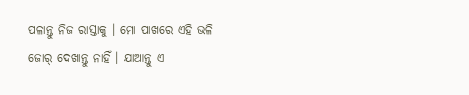ପଳାନ୍ତୁ ନିଜ ରାସ୍ତାକୁ । ମୋ ପାଖରେ ଏହି ଭଳି ଜୋର୍ ଦେଖାନ୍ତୁ ନାହିଁ । ଯାଆନ୍ତୁ ଏ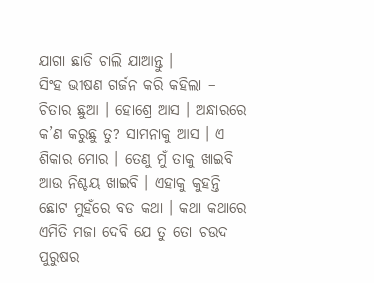ଯାଗା ଛାଡି ଚାଲି ଯାଆନ୍ତୁ ।
ସିଂହ ଭୀଷଣ ଗର୍ଜନ କରି କହିଲା – ଚିତାର ଛୁଆ । ହୋଶ୍ରେ ଆସ । ଅନ୍ଧାରରେ କ’ଣ କରୁଛୁ ତୁ? ସାମନାକୁ ଆସ । ଏ ଶିକାର ମୋର । ତେଣୁ ମୁଁ ତାକୁ ଖାଇବି ଆଉ ନିଶ୍ଚୟ ଖାଇବି । ଏହାକୁ କୁହନ୍ତି ଛୋଟ ମୁହଁରେ ବଡ କଥା । କଥା କଥାରେ ଏମିତି ମଜା ଦେବି ଯେ ତୁ ତୋ ଚଉଦ ପୁରୁଷର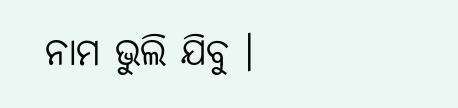ନାମ ଭୁଲି ଯିବୁ ।